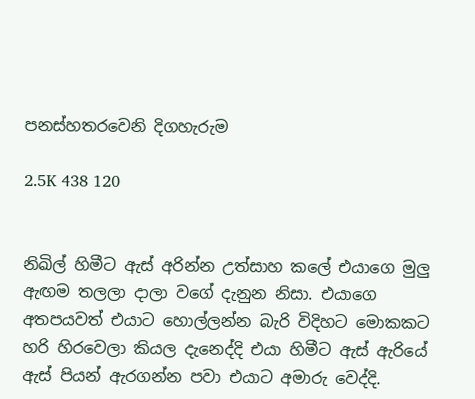පනස්හතරවෙනි දිගහැරුම

2.5K 438 120


නිඛිල් හිමීට ඇස් අරින්න උත්සාහ කලේ එයාගෙ මුලු ඇඟම තලලා දාලා වගේ දැනුන නිසා. එයාගෙ අතපයවත් එයාට හොල්ලන්න බැරි විදිහට මොකකට හරි හිරවෙලා කියල දැනෙද්දි එයා හිමීට ඇස් ඇරියේ ඇස් පියන් ඇරගන්න පවා එයාට අමාරු වෙද්දි.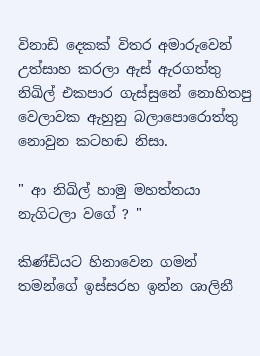විනාඩි දෙකක් විතර අමාරුවෙන් උත්සාහ කරලා ඇස් ඇරගත්තු නිඛිල් එකපාර ගැස්සුනේ නොහිතපු වෙලාවක ඇහුනු බලාපොරොත්තු නොවුන කටහඬ නිසා.

" ආ නිඛිල් හාමු මහත්තයා නැගිටලා වගේ ? "

කිණ්ඩියට හිනාවෙන ගමන් තමන්ගේ ඉස්සරහ ඉන්න ශාලිනී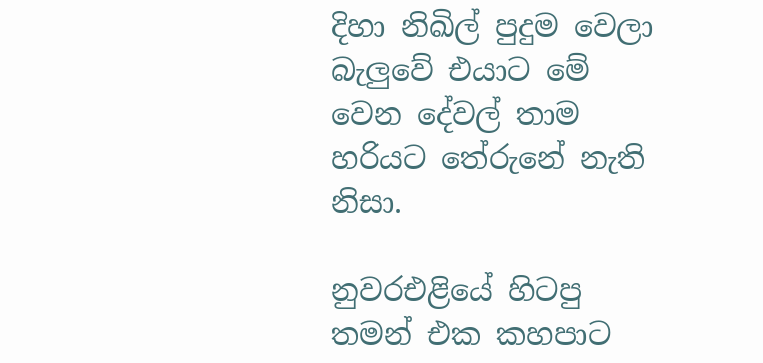දිහා නිඛිල් පුදුම වෙලා බැලුවේ එයාට මේ වෙන දේවල් තාම හරියට තේරුනේ නැති නිසා.

නුවරඑළියේ හිටපු තමන් එක කහපාට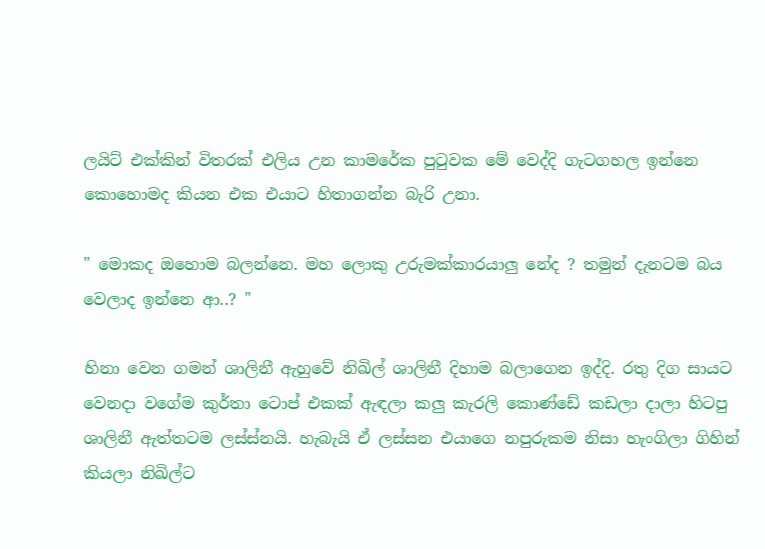ලයිට් එක්කින් විතරක් එලිය උන කාමරේක පුටුවක මේ වෙද්දි ගැටගහල ඉන්නෙ කොහොමද කියන එක එයාට හිතාගන්න බැරි උනා.

" මොකද ඔහොම බලන්නෙ. මහ ලොකු උරුමක්කාරයාලු නේද ? තමුන් දැනටම බය වෙලාද ඉන්නෙ ආ..? "

හිනා වෙන ගමන් ශාලිනී ඇහුවේ නිඛිල් ශාලිනී දිහාම බලාගෙන ඉද්දි. රතු දිග සායට වෙනදා වගේම කුර්තා ටොප් එකක් ඇඳලා කලු කැරලි කොණ්ඩේ කඩලා දාලා හිටපු ශාලිනී ඇත්තටම ලස්ස්නයි. හැබැයි ඒ ලස්සන එයාගෙ නපුරුකම නිසා හැංගිලා ගිහින් කියලා නිඛිල්ට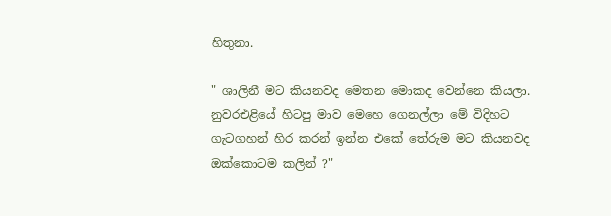හිතුනා.

" ශාලිනී මට කියනවද මෙතන මොකද වෙන්නෙ කියලා. නුවරඑළියේ හිටපු මාව මෙහෙ ගෙනල්ලා මේ විදිහට ගැටගහන් හිර කරන් ඉන්න එකේ තේරුම මට කියනවද ඔක්කොටම කලින් ?"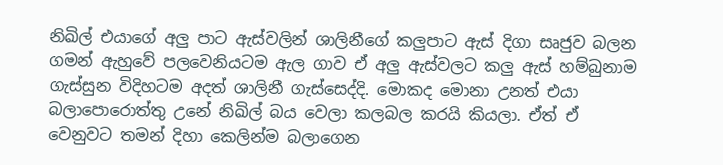නිඛිල් එයාගේ අලු පාට ඇස්වලින් ශාලිනීගේ කලුපාට ඇස් දිගා සෘජුව බලන ගමන් ඇහුවේ පලවෙනියටම ඇල ගාව ඒ අලු ඇස්වලට කලු ඇස් හම්බුනාම ගැස්සුන විදිහටම අදත් ශාලිනී ගැස්සෙද්දි. මොකද මොනා උනත් එයා බලාපොරොත්තු උනේ නිඛිල් බය වෙලා කලබල කරයි කියලා. ඒත් ඒ වෙනුවට තමන් දිහා කෙලින්ම බලාගෙන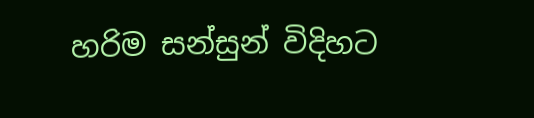හරිම සන්සුන් විදිහට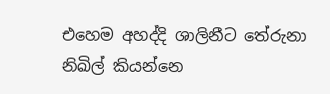එහෙම අහද්දි ශාලිනීට තේරුනා නිඛිල් කියන්නෙ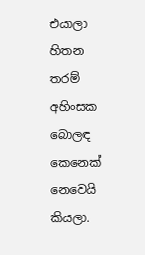එයාලා හිතන තරම් අහිංසක බොලඳ කෙනෙක් නෙවෙයි කියලා.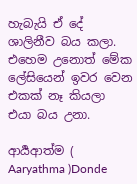හැබැයි ඒ දේ ශාලිනීව බය කලා. එහෙම උනොත් මේක ලේසියෙන් ඉවර වෙන එකක් නෑ කියලා එයා බය උනා.

ආර්‍යආත්ම ( Aaryathma )Donde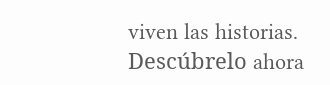viven las historias. Descúbrelo ahora